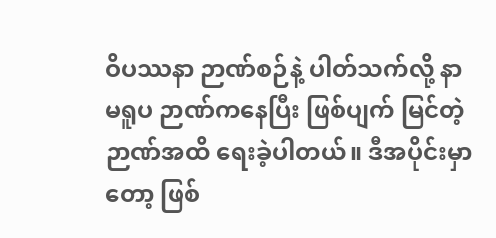ဝိပဿနာ ဉာဏ်စဉ်နဲ့ ပါတ်သက်လို့ နာမရူပ ဉာဏ်ကနေပြီး ဖြစ်ပျက် မြင်တဲ့ ဉာဏ်အထိ ရေးခဲ့ပါတယ်။ ဒီအပိုင်းမှာတော့ ဖြစ်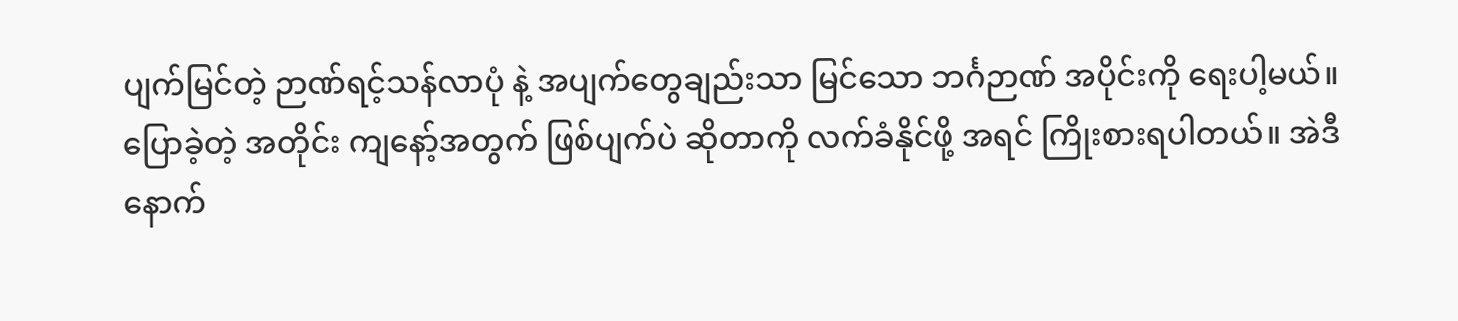ပျက်မြင်တဲ့ ဉာဏ်ရင့်သန်လာပုံ နဲ့ အပျက်တွေချည်းသာ မြင်သော ဘင်္ဂဉာဏ် အပိုင်းကို ရေးပါ့မယ်။
ပြောခဲ့တဲ့ အတိုင်း ကျနော့်အတွက် ဖြစ်ပျက်ပဲ ဆိုတာကို လက်ခံနိုင်ဖို့ အရင် ကြိုးစားရပါတယ်။ အဲဒီနောက်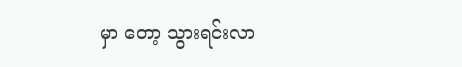မှာ တော့ သွားရင်းလာ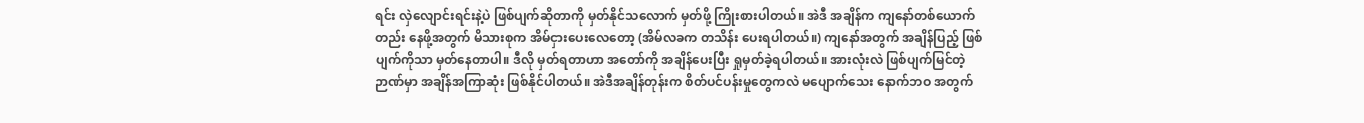ရင်း လှဲလျောင်းရင်းနဲ့ပဲ ဖြစ်ပျက်ဆိုတာကို မှတ်နိုင်သလောက် မှတ်ဖို့ ကြိုးစားပါတယ်။ အဲဒီ အချိန်က ကျနော်တစ်ယောက်တည်း နေဖို့အတွက် မိသားစုက အိမ်ငှားပေးလေတော့ (အိမ်လခက တသိန်း ပေးရပါတယ်။) ကျနော်အတွက် အချိန်ပြည့် ဖြစ်ပျက်ကိုသာ မှတ်နေတာပါ။ ဒီလို မှတ်ရတာဟာ အတော်ကို အချိန်ပေးပြီး ရှုမှတ်ခဲ့ရပါတယ်။ အားလုံးလဲ ဖြစ်ပျက်မြင်တဲ့ ဉာဏ်မှာ အချိန်အကြာဆုံး ဖြစ်နိုင်ပါတယ်။ အဲဒီအချိန်တုန်းက စိတ်ပင်ပန်းမှုတွေကလဲ မပျောက်သေး နောက်ဘဝ အတွက်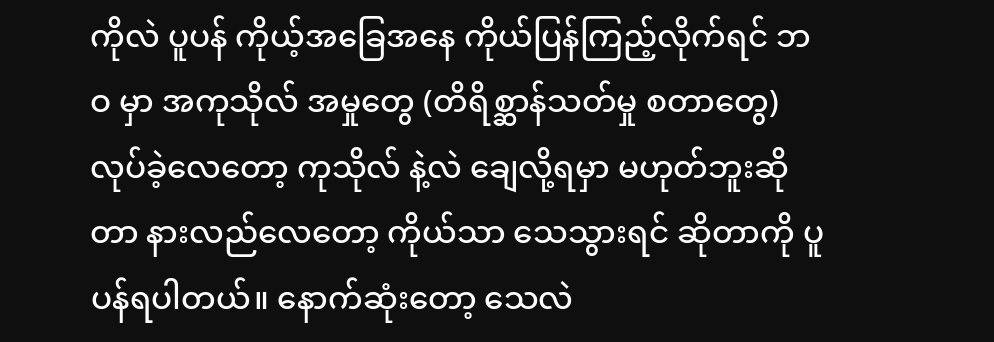ကိုလဲ ပူပန် ကိုယ့်အခြေအနေ ကိုယ်ပြန်ကြည့်လိုက်ရင် ဘဝ မှာ အကုသိုလ် အမှုတွေ (တိရိစ္ဆာန်သတ်မှု စတာတွေ) လုပ်ခဲ့လေတော့ ကုသိုလ် နဲ့လဲ ချေလို့ရမှာ မဟုတ်ဘူးဆိုတာ နားလည်လေတော့ ကိုယ်သာ သေသွားရင် ဆိုတာကို ပူပန်ရပါတယ်။ နောက်ဆုံးတော့ သေလဲ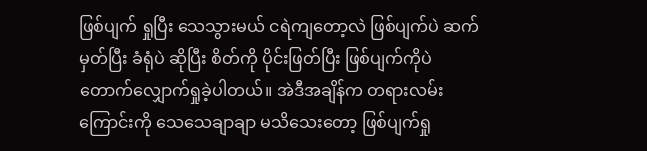ဖြစ်ပျက် ရှုပြီး သေသွားမယ် ငရဲကျတော့လဲ ဖြစ်ပျက်ပဲ ဆက်မှတ်ပြီး ခံရုံပဲ ဆိုပြီး စိတ်ကို ပိုင်းဖြတ်ပြီး ဖြစ်ပျက်ကိုပဲ တောက်လျှောက်ရှုခဲ့ပါတယ်။ အဲဒီအချိန်က တရားလမ်းကြောင်းကို သေသေချာချာ မသိသေးတော့ ဖြစ်ပျက်ရှု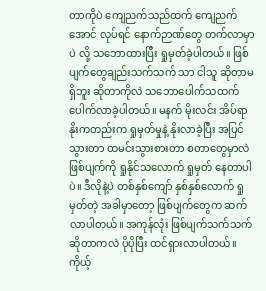တာကိုပဲ ကျေညက်သည်ထက် ကျေညက်အောင် လုပ်ရင် နောက်ဉာဏ်တွေ တက်လာမှာပဲ လို့ သဘောထားပြီး ရှုမှတ်ခဲ့ပါတယ်။ ဖြစ်ပျက်တွေချည်းသက်သက် သာ ငါသူ ဆိုတာမရှိဘူး ဆိုတာကိုလဲ သဘောပေါက်သထက် ပေါက်လာခဲ့ပါတယ်။ မနက် မိုးလင်း အိပ်ရာနိုးကတည်းက ရှုမှတ်မှုနဲ့ နိုးလာခဲ့ပြီး အပြင်သွားတာ ထမင်းသွားစားတာ စတာတွေမှာလဲ ဖြစ်ပျက်ကို ရှုနိုင်သလောက် ရှုမှတ် နေတာပါပဲ။ ဒီလိုနဲ့ပဲ တစ်နှစ်ကျော် နှစ်နှစ်လောက် ရှုမှတ်တဲ့ အခါမှာတော့ ဖြစ်ပျက်တွေက ဆက်လာပါတယ်။ အကုန်လုံး ဖြစ်ပျက်သက်သက် ဆိုတာကလဲ ပိုပိုပြီး ထင်ရှားလာပါတယ်။
ကိုယ့်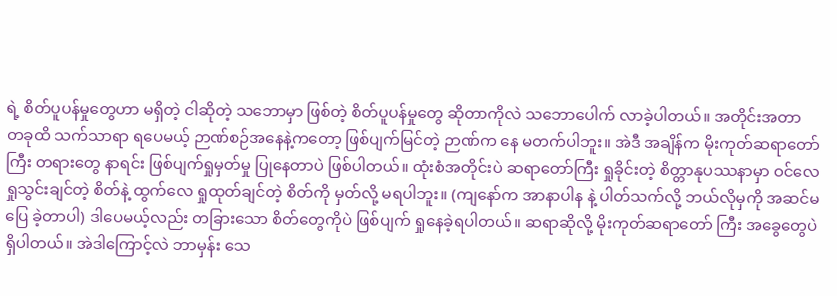ရဲ့ စိတ်ပူပန်မှုတွေဟာ မရှိတဲ့ ငါဆိုတဲ့ သဘောမှာ ဖြစ်တဲ့ စိတ်ပူပန်မှုတွေ ဆိုတာကိုလဲ သဘောပေါက် လာခဲ့ပါတယ်။ အတိုင်းအတာ တခုထိ သက်သာရာ ရပေမယ့် ဉာဏ်စဉ်အနေနဲ့ကတော့ ဖြစ်ပျက်မြင်တဲ့ ဉာဏ်က နေ မတက်ပါဘူး။ အဲဒီ အချိန်က မိုးကုတ်ဆရာတော်ကြီး တရားတွေ နာရင်း ဖြစ်ပျက်ရှုမှတ်မှု ပြုနေတာပဲ ဖြစ်ပါတယ်။ ထုံးစံအတိုင်းပဲ ဆရာတော်ကြီး ရှုခိုင်းတဲ့ စိတ္တာနုပဿနာမှာ ဝင်လေ ရှုသွင်းချင်တဲ့ စိတ်နဲ့ ထွက်လေ ရှုထုတ်ချင်တဲ့ စိတ်ကို မှတ်လို့ မရပါဘူး။ (ကျနော်က အာနာပါန နဲ့ ပါတ်သက်လို့ ဘယ်လိုမှကို အဆင်မပြေ ခဲ့တာပါ) ဒါပေမယ့်လည်း တခြားသော စိတ်တွေကိုပဲ ဖြစ်ပျက် ရှုနေခဲ့ရပါတယ်။ ဆရာဆိုလို့ မိုးကုတ်ဆရာတော် ကြီး အခွေတွေပဲ ရှိပါတယ်။ အဲဒါကြောင့်လဲ ဘာမှန်း သေ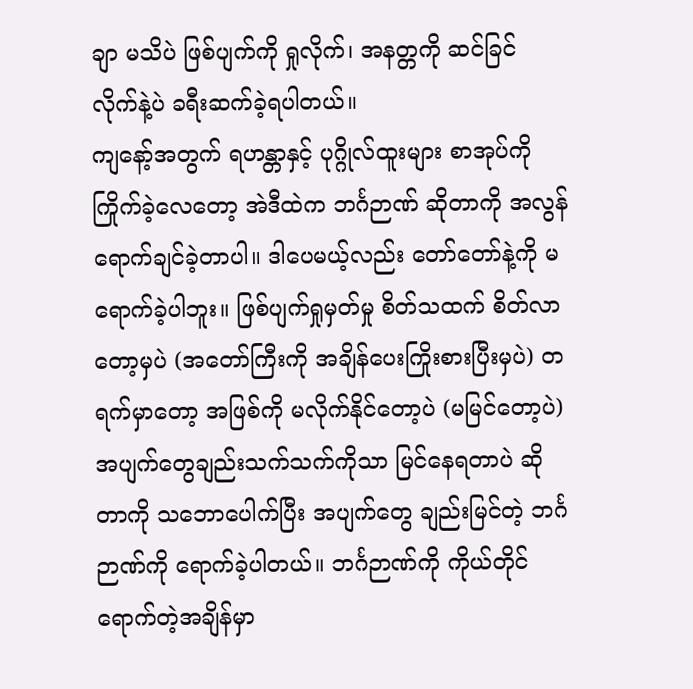ချာ မသိပဲ ဖြစ်ပျက်ကို ရှုလိုက်၊ အနတ္တကို ဆင်ခြင် လိုက်နဲ့ပဲ ခရီးဆက်ခဲ့ရပါတယ်။
ကျနော့်အတွက် ရဟန္တာနှင့် ပုဂ္ဂိုလ်ထူးများ စာအုပ်ကို ကြိုက်ခဲ့လေတော့ အဲဒီထဲက ဘင်္ဂဉာဏ် ဆိုတာကို အလွန် ရောက်ချင်ခဲ့တာပါ။ ဒါပေမယ့်လည်း တော်တော်နဲ့ကို မရောက်ခဲ့ပါဘူး။ ဖြစ်ပျက်ရှုမှတ်မှု စိတ်သထက် စိတ်လာတော့မှပဲ (အတော်ကြီးကို အချိန်ပေးကြိုးစားပြီးမှပဲ) တရက်မှာတော့ အဖြစ်ကို မလိုက်နိုင်တော့ပဲ (မမြင်တော့ပဲ) အပျက်တွေချည်းသက်သက်ကိုသာ မြင်နေရတာပဲ ဆိုတာကို သဘောပေါက်ပြီး အပျက်တွေ ချည်းမြင်တဲ့ ဘင်္ဂဉာဏ်ကို ရောက်ခဲ့ပါတယ်။ ဘင်္ဂဉာဏ်ကို ကိုယ်တိုင် ရောက်တဲ့အချိန်မှာ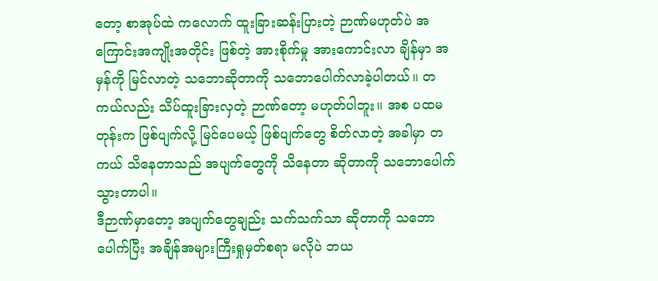တော့ စာအုပ်ထဲ ကလောက် ထူးခြားဆန်းပြားတဲ့ ဉာဏ်မဟုတ်ပဲ အကြောင်းအကျိုးအတိုင်း ဖြစ်တဲ့ အားစိုက်မှု အားကောင်းလာ ချိန်မှာ အမှန်ကို မြင်လာတဲ့ သဘောဆိုတာကို သဘောပေါက်လာခဲ့ပါတယ်။ တကယ်လည်း သိပ်ထူးခြားလှတဲ့ ဉာဏ်တော့ မဟုတ်ပါဘူး။ အစ ပထမ တုန်းက ဖြစ်ပျက်လို့ မြင်ပေမယ့် ဖြစ်ပျက်တွေ စိတ်လာတဲ့ အခါမှာ တကယ် သိနေတာသည် အပျက်တွေကို သိနေတာ ဆိုတာကို သဘောပေါက်သွားတာပါ။
ဒီဉာဏ်မှာတော့ အပျက်တွေချည်း သက်သက်သာ ဆိုတာကို သဘောပေါက်ပြီး အချိန်အများကြီးရှုမှတ်စရာ မလိုပဲ ဘယ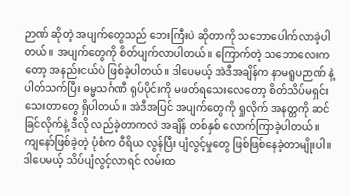ဉာဏ် ဆိုတဲ့ အပျက်တွေသည် ဘေးကြီးပဲ ဆိုတာကို သဘောပေါက်လာခဲ့ပါတယ်။ အပျက်တွေကို စိတ်ပျက်လာပါတယ်။ ကြောက်တဲ့ သဘောလေးကတော့ အနည်းငယ်ပဲ ဖြစ်ခဲ့ပါတယ်။ ဒါပေမယ့် အဲဒီအချိန်က နာမရူပဉာဏ် နဲ့ပါတ်သက်ပြီး ဓမ္မသင်္ဂဏီ ရုပ်ပိုင်းကို မဖတ်ရသေးလေတော့ စိတ်သိပ်မရှင်းသေးတာတွေ ရှိပါတယ်။ အဲဒီအပြင် အပျက်တွေကို ရှုလိုက် အနတ္တကို ဆင်ခြင်လိုက်နဲ့ ဒီလို လည်ခဲ့တာကလဲ အချိန် တစ်နှစ် လောက်ကြာခဲ့ပါတယ်။ ကျနော်ဖြစ်ခဲ့တဲ့ ပုံစံက ဝီရိယ လွန်ပြီး ပျံလွင့်မှုတွေ ဖြစ်ဖြစ်နေခဲ့တာမျိုးပါ။ ဒါပေမယ့် သိပ်ပျံလွင့်လာရင် လမ်းထ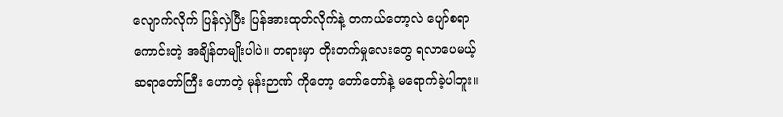လျောက်လိုက် ပြန်လှဲပြီး ပြန်အားထုတ်လိုက်နဲ့ တကယ်တော့လဲ ပျော်စရာ ကောင်းတဲ့ အချိန်တမျိုးပါပဲ။ တရားမှာ တိုးတက်မှုလေးတွေ ရလာပေမယ့် ဆရာတော်ကြီး ဟောတဲ့ မုန်းဉာဏ် ကိုတော့ တော်တော်နဲ့ မရောက်ခဲ့ပါဘူး။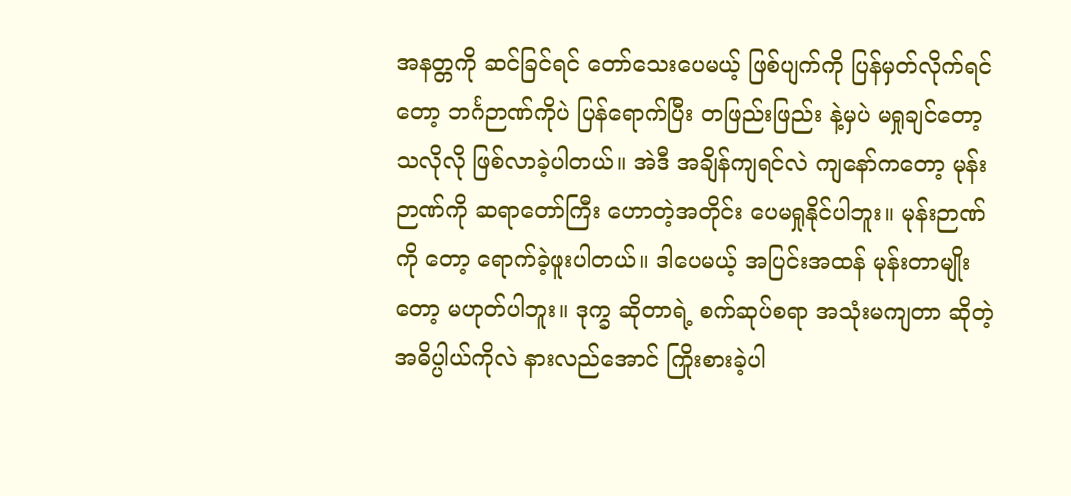အနတ္တကို ဆင်ခြင်ရင် တော်သေးပေမယ့် ဖြစ်ပျက်ကို ပြန်မှတ်လိုက်ရင် တော့ ဘင်္ဂဉာဏ်ကိုပဲ ပြန်ရောက်ပြီး တဖြည်းဖြည်း နဲ့မှပဲ မရှုချင်တော့ သလိုလို ဖြစ်လာခဲ့ပါတယ်။ အဲဒီ အချိန်ကျရင်လဲ ကျနော်ကတော့ မုန်းဉာဏ်ကို ဆရာတော်ကြီး ဟောတဲ့အတိုင်း ပေမရှုနိုင်ပါဘူး။ မုန်းဉာဏ်ကို တော့ ရောက်ခဲ့ဖူးပါတယ်။ ဒါပေမယ့် အပြင်းအထန် မုန်းတာမျိုးတော့ မဟုတ်ပါဘူး။ ဒုက္ခ ဆိုတာရဲ့ စက်ဆုပ်စရာ အသုံးမကျတာ ဆိုတဲ့ အဓိပ္ပါယ်ကိုလဲ နားလည်အောင် ကြိုးစားခဲ့ပါ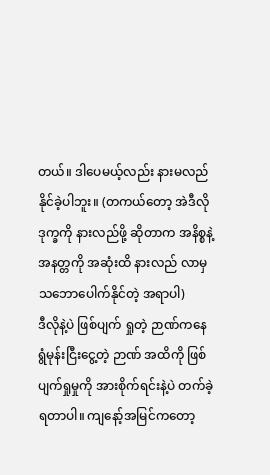တယ်။ ဒါပေမယ့်လည်း နားမလည်နိုင်ခဲ့ပါဘူး။ (တကယ်တော့ အဲဒီလို ဒုက္ခကို နားလည်ဖို့ ဆိုတာက အနိစ္စနဲ့ အနတ္တကို အဆုံးထိ နားလည် လာမှ သဘောပေါက်နိုင်တဲ့ အရာပါ)
ဒီလိုနဲ့ပဲ ဖြစ်ပျက် ရှုတဲ့ ဉာဏ်ကနေ ရွံမုန်းငြီးငွေ့တဲ့ ဉာဏ် အထိကို ဖြစ်ပျက်ရှုမှုကို အားစိုက်ရင်းနဲ့ပဲ တက်ခဲ့ရတာပါ။ ကျနော့်အမြင်ကတော့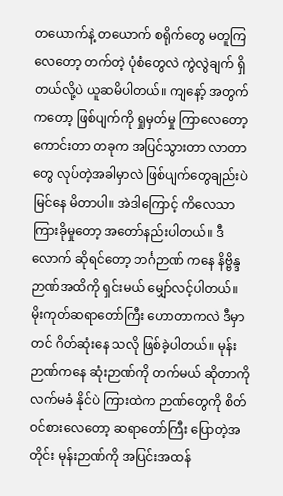တယောက်နဲ့ တယောက် စရိုက်တွေ မတူကြလေတော့ တက်တဲ့ ပုံစံတွေလဲ ကွဲလွဲချက် ရှိတယ်လို့ပဲ ယူဆမိပါတယ်။ ကျနော့် အတွက်ကတော့ ဖြစ်ပျက်ကို ရှုမှတ်မှု ကြာလေတော့ ကောင်းတာ တခုက အပြင်သွားတာ လာတာ တွေ လုပ်တဲ့အခါမှာလဲ ဖြစ်ပျက်တွေချည်းပဲ မြင်နေ မိတာပါ။ အဲဒါကြောင့် ကိလေသာ ကြားခိုမှုတော့ အတော်နည်းပါတယ်။ ဒီလောက် ဆိုရင်တော့ ဘင်္ဂဉာဏ် ကနေ နိဗ္ဗိန္ဒ ဉာဏ်အထိကို ရှင်းမယ် မျှော်လင့်ပါတယ်။ မိုးကုတ်ဆရာတော်ကြီး ဟောတာကလဲ ဒီမှာတင် ဂိတ်ဆုံးနေ သလို ဖြစ်ခဲ့ပါတယ်။ မုန်းဉာဏ်ကနေ ဆုံးဉာဏ်ကို တက်မယ် ဆိုတာကို လက်မခံ နိုင်ပဲ ကြားထဲက ဉာဏ်တွေကို စိတ်ဝင်စားလေတော့ ဆရာတော်ကြီး ပြောတဲ့အတိုင်း မုန်းဉာဏ်ကို အပြင်းအထန်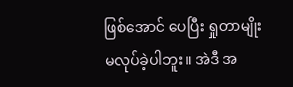ဖြစ်အောင် ပေပြီး ရှုတာမျိုး မလုပ်ခဲ့ပါဘူး။ အဲဒီ အ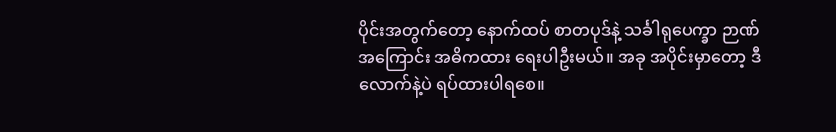ပိုင်းအတွက်တော့ နောက်ထပ် စာတပုဒ်နဲ့ သင်္ခါရုပေက္ခာ ဉာဏ် အကြောင်း အဓိကထား ရေးပါဦးမယ်။ အခု အပိုင်းမှာတော့ ဒီလောက်နဲ့ပဲ ရပ်ထားပါရစေ။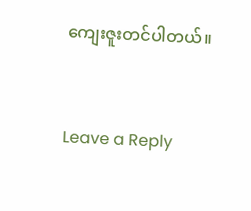ကျေးဇူးတင်ပါတယ်။


Leave a Reply